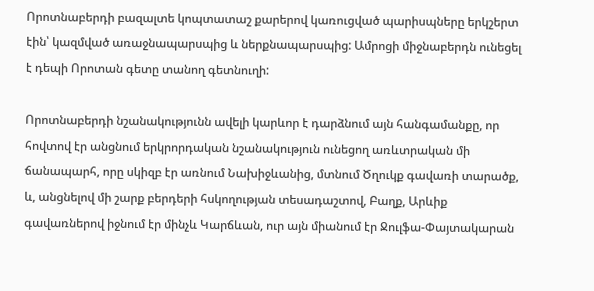Որոտնաբերդի բազալտե կոպտատաշ քարերով կառուցված պարիսպները երկշերտ էին՝ կազմված առաջնապարսպից և ներքնապարսպից: Ամրոցի միջնաբերդն ունեցել է դեպի Որոտան գետը տանող գետնուղի:

Որոտնաբերդի նշանակությունն ավելի կարևոր է դարձնում այն հանգամանքը, որ հովտով էր անցնում երկրորդական նշանակություն ունեցող առևտրական մի ճանապարհ, որը սկիզբ էր առնում Նախիջևանից, մտնում Ծղուկք գավառի տարածք, և, անցնելով մի շարք բերդերի հսկողության տեսադաշտով, Բաղք, Արևիք գավառներով իջնում էր մինչև Կարճևան, ուր այն միանում էր Ջուլֆա-Փայտակարան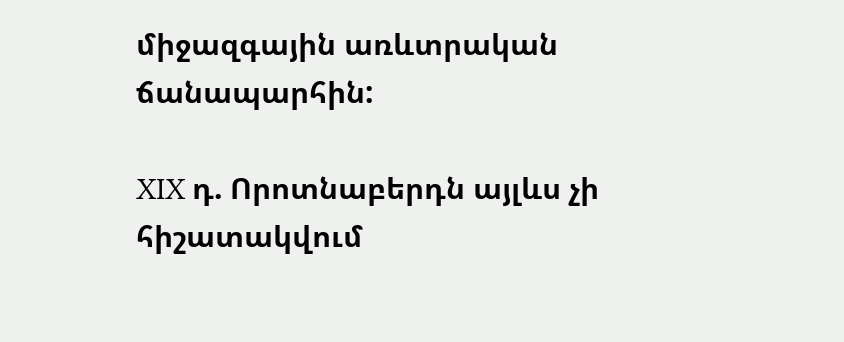միջազգային առևտրական ճանապարհին:

XIX դ. Որոտնաբերդն այլևս չի հիշատակվում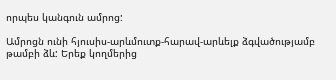որպես կանգուն ամրոց:

Ամրոցն ունի հյուսիս-արևմուտք-հարավ-արևելք ձգվածությամբ թամբի ձև: Երեք կողմերից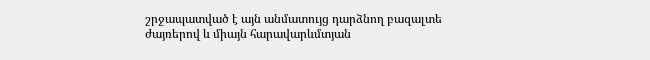շրջապատված է այն անմատույց դարձնող բազալտե ժայռերով և միայն հարավարևմտյան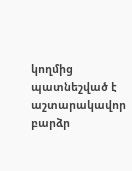կողմից պատնեշված է աշտարակավոր բարձր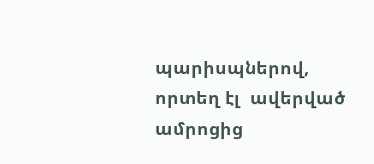պարիսպներով, որտեղ էլ  ավերված ամրոցից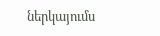ներկայումս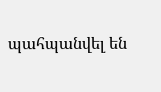պահպանվել են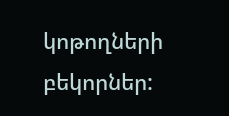կոթողների բեկորներ: